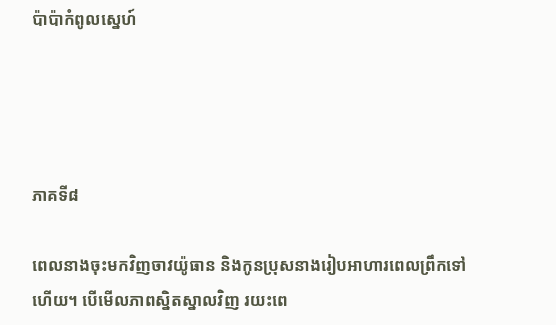ប៉ាប៉ាកំពូលស្នេហ៍




ភាគទី៨

ពេលនាងចុះមកវិញចាវយ៉ូធាន និងកូនប្រុសនាងរៀបអាហារពេលព្រឹកទៅហើយ។ បើមើលភាពស្និតស្នាលវិញ រយះពេ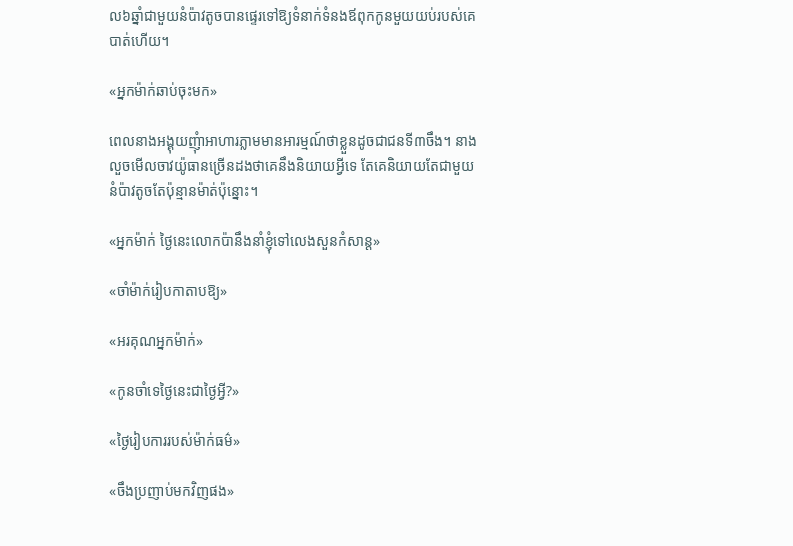ល៦ឆ្នាំជាមួយនំប៉ាវតូចបានផ្ទេរទៅឱ្យទំនាក់ទំនងឪពុកកូនមួយយប់របស់គេបាត់ហើយ។

«អ្នកម៉ាក់ឆាប់ចុះមក»

ពេលនាងអង្គុយញុំាអាហារភ្លាមមានអារម្មណ៍ថាខ្លួនដូចជាជនទី៣ចឹង។ នាងលួចមើលចាវយ៉ូធានច្រើនដងថាគេនឹងនិយាយអ្វីទេ តែគេនិយាយតែជាមួយនំប៉ាវតូចតែប៉ុន្មានម៉ាត់ប៉ុន្នោះ។

«អ្នកម៉ាក់ ថ្ងៃនេះលោកប៉ានឹងនាំខ្ញុំទៅលេងសួនកំសាន្ត»

«ចាំម៉ាក់រៀបកាតាបឱ្យ»

«អរគុណអ្នកម៉ាក់»

«កូនចាំទេថ្ងៃនេះជាថ្ងៃអ្វី?»

«ថ្ងៃរៀបការរបស់ម៉ាក់ធម៌»

«ចឹងប្រញាប់មកវិញផង»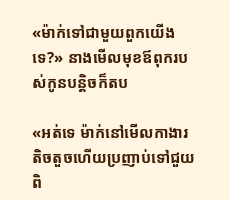«ម៉ាក់ទៅជាមួយពួកយើងទេ?» នាងមើលមុខឪពុករបស់កូនបន្តិចក៏តប

«អត់ទេ ម៉ាក់នៅមើលកាងារតិចតួចហើយប្រញាប់ទៅជួយពិ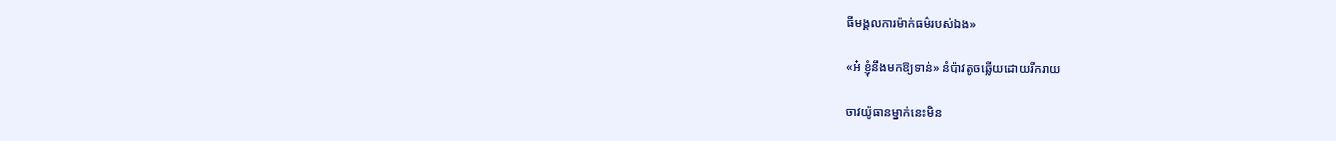ធីមង្គលការម៉ាក់ធម៌របស់ឯង»

«អ៎ ខ្ញុំនឹងមកឱ្យទាន់» នំប៉ាវតូចឆ្លើយដោយរីករាយ

ចាវយ៉ូធានម្នាក់នេះមិន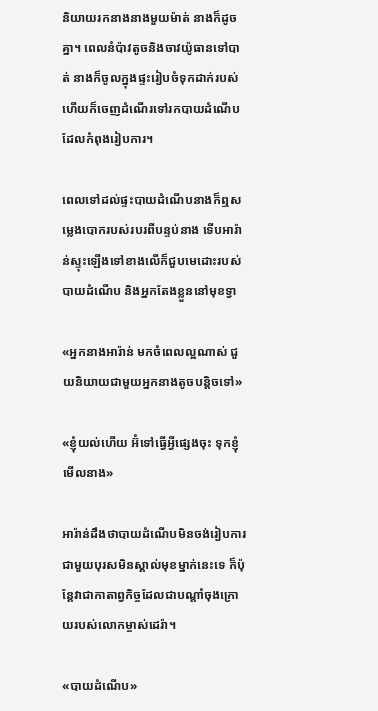និយាយរកនាងនាងមួយម៉ាត់ នាងក៏ដូចគ្នា។ ពេលនំប៉ាវតូចនិងចាវយ៉ូធានទៅបាត់ នាងក៏ចូលក្នុងផ្ទះរៀបចំទុកដាក់របស់ហើយក៏ចេញដំណើរទៅរកបាយដំណើបដែលកំពុងរៀបការ។

ពេលទៅដល់ផ្ទះបាយដំណើបនាងក៏ឮសម្លេងបោករបស់របរពីបន្ទប់នាង ទើបអារ៉ាន់ស្ទុះឡើងទៅខាងលើក៏ជួបមេដោះរបស់បាយដំណើប និងអ្នកតែងខ្លួននៅមុខទ្វា

«អ្នកនាងអារ៉ាន់ មកចំពេលល្អណាស់ ជួយនិយាយជាមួយអ្នកនាងតូចបន្តិចទៅ»

«ខ្ញុំយល់ហើយ អ៊ំទៅធ្វើអ្វីផ្សេងចុះ ទុកខ្ញុំមើលនាង»

អារ៉ាន់ដឹងថាបាយដំណើបមិនចង់រៀបការជាមួយបុរសមិនស្គាល់មុខម្នាក់នេះទេ ក៏ប៉ុន្តែវាជាកាតាព្វកិច្ចដែលជាបណ្តាំចុងក្រោយរបស់លោកម្ចាស់ដេរ៉ា។

«បាយដំណើប»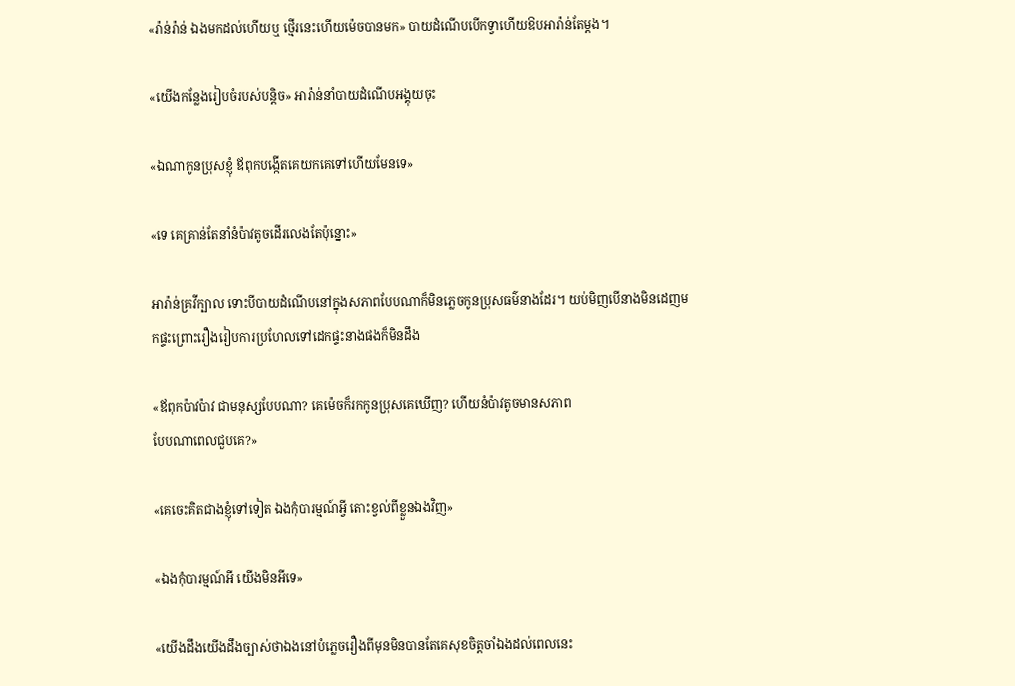«រ៉ាន់រ៉ាន់ ឯងមកដល់ហើយឬ ថ្មើរនេះហើយម៉េចបានមក» បាយដំណើបបើកទ្វាហើយឱបអារ៉ាន់តែម្តង។

«យើងកន្លែងរៀបចំរបស់បន្តិច» អារ៉ាន់នាំបាយដំណើបអង្គុយចុះ

«ឯណាកូនប្រុសខ្ញុំ ឪពុកបង្កើតគេយកគេទៅហើយមែនទេ»

«ទេ គេគ្រាន់តែនាំនំប៉ាវតូចដើរលេងតែប៉ុន្នោះ»

អារ៉ាន់គ្រវីក្បាល ទោះបីបាយដំណើបនៅក្នុងសភាពបែបណាក៏មិនភ្លេចកូនប្រុសធម៌នាងដែរ។ យប់មិញបើនាងមិនដេញមកផ្ទះព្រោះរឿងរៀបការប្រហែលទៅដេកផ្ទះនាងផងក៏មិនដឹង

«ឪពុកប៉ាវប៉ាវ ជាមនុស្សបែបណា? គេម៉េចក៏រកកូនប្រុសគេឃើញ? ហើយនំប៉ាវតូចមានសភាព
បែបណាពេលជួបគេ?»

«គេចេះគិតជាងខ្ញុំទៅទៀត ឯងកុំបារម្មណ៍អ្វី តោះខ្វល់ពីខ្លួនឯងវិញ»

«ឯងកុំបារម្មណ៍អី យើងមិនអីទេ»

«យើងដឹងយើងដឹងច្បាស់ថាឯងនៅបំភ្លេចរឿងពីមុនមិនបានតែគេសុខចិត្តចាំឯងដល់ពេលនេះ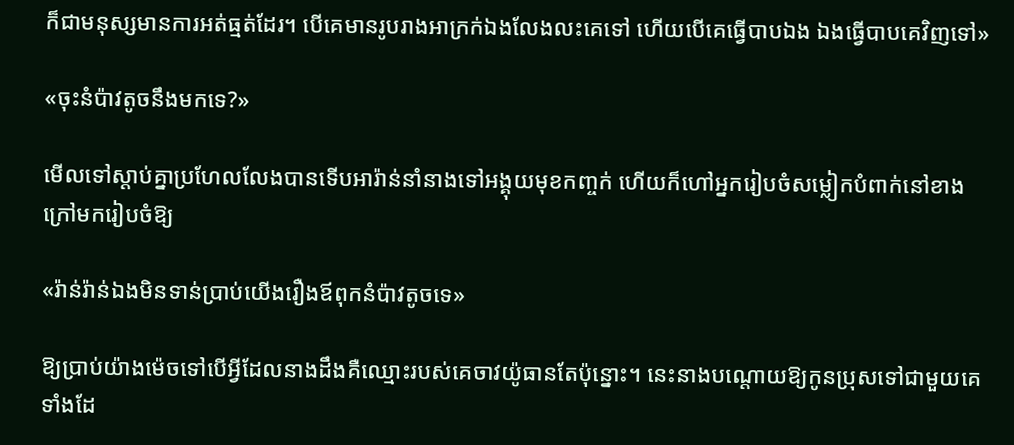ក៏ជាមនុស្សមានការអត់ធ្មត់ដែរ។ បើគេមានរូបរាងអាក្រក់ឯងលែងលះគេទៅ ហើយបើគេធ្វើបាបឯង ឯងធ្វើបាបគេវិញទៅ»

«ចុះនំប៉ាវតូចនឹងមកទេ?»

មើលទៅស្តាប់គ្នាប្រហែលលែងបានទើបអារ៉ាន់នាំនាងទៅអង្គុយមុខកញ្ចក់ ហើយក៏ហៅអ្នករៀបចំសម្លៀកបំពាក់នៅខាងក្រៅមករៀបចំឱ្យ

«រ៉ាន់រ៉ាន់ឯងមិនទាន់ប្រាប់យើងរឿងឪពុកនំប៉ាវតូចទេ»

ឱ្យប្រាប់យ៉ាងម៉េចទៅបើអ្វីដែលនាងដឹងគឺឈ្មោះរបស់គេចាវយ៉ូធានតែប៉ុន្នោះ។ នេះនាងបណ្តោយឱ្យកូនប្រុសទៅជាមួយគេទាំងដែ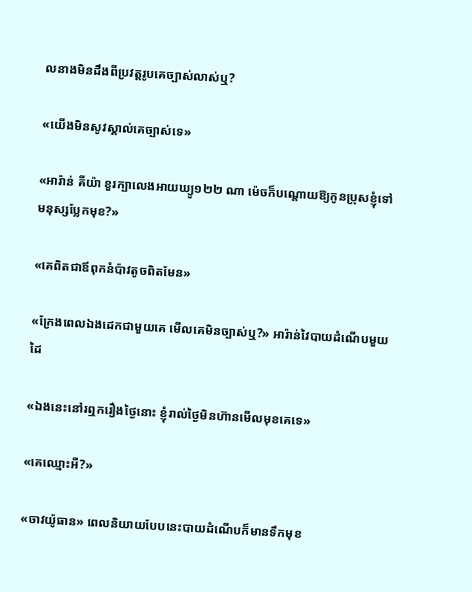លនាងមិនដឹងពីប្រវត្តរូបគេច្បាស់លាស់ឬ?

«យើងមិនសូវស្គាល់គេច្បាស់ទេ»

«អារ៉ាន់ គីយ៉ា ខួរក្បាលេងអាយឃ្យូ១២២ ណា ម៉េចក៏បណ្តោយឱ្យកូនប្រុសខ្ញុំទៅមនុស្សប្លែកមុខ?»

«គេពិតជាឪពុកនំប៉ាវតូចពិតមែន»

«ក្រែងពេលឯងដេកជាមួយគេ មើលគេមិនច្បាស់ឬ?» អារ៉ាន់វៃបាយដំណើបមួយដៃ

«ឯងនេះនៅរឮករឿងថ្ងៃនោះ ខ្ញុំរាល់ថ្ងៃមិនហ៊ានមើលមុខគេទេ»

«គេឈ្មោះអី?»

«ចាវយ៉ូធាន» ពេលនិយាយបែបនេះបាយដំណើបក៏មានទឹកមុខ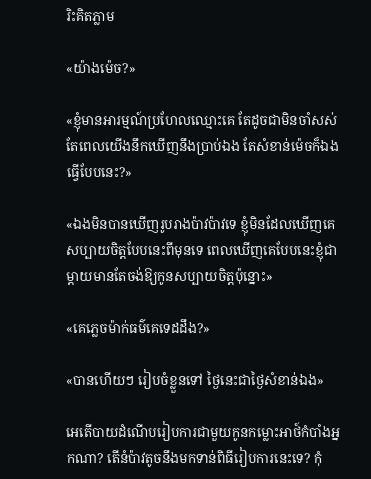រិះគិតភ្លាម

«យ៉ាងម៉េច?»

«ខ្ញុំមានអារម្មណ៍ប្រហែលឈ្មោះគេ តែដូចជាមិនចាំសស់ តែពេលយើងនឹកឃើញនឹងប្រាប់ឯង តែសំខាន់ម៉េចក៏ឯងធ្វើបែបនេះ?»

«ឯងមិនបានឃើញរូបរាងប៉ាវប៉ាវទេ ខ្ញុំមិនដែលឃើញគេសប្បាយចិត្តបែបនេះពីមុនទេ ពេលឃើញគេបែបនេះខ្ញុំជាម្តាយមានតែចង់ឱ្យកូនសប្បាយចិត្តប៉ុន្នោះ»

«គេភ្លេចម៉ាក់ធម៌គេទេដដឹង?»

«បានហើយៗ រៀបចំខ្លួនទៅ ថ្ងៃនេះជាថ្ងៃសំខាន់ឯង»

អេតើបាយដំណើបរៀបការជាមួយកូនកម្លោះអាថ៍កំបាំងអ្នកណា? តើនំប៉ាវតូចនឹងមកទាន់ពិធីរៀបការនេះទេ? កុំ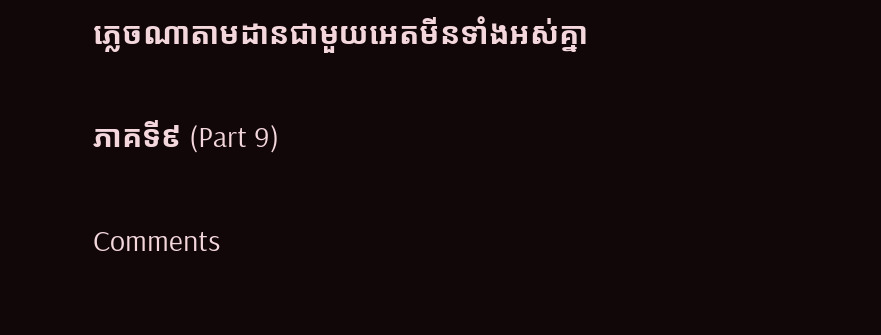ភ្លេចណាតាមដានជាមួយអេតមីនទាំងអស់គ្នា

ភាគទី៩ (Part 9)

Comments